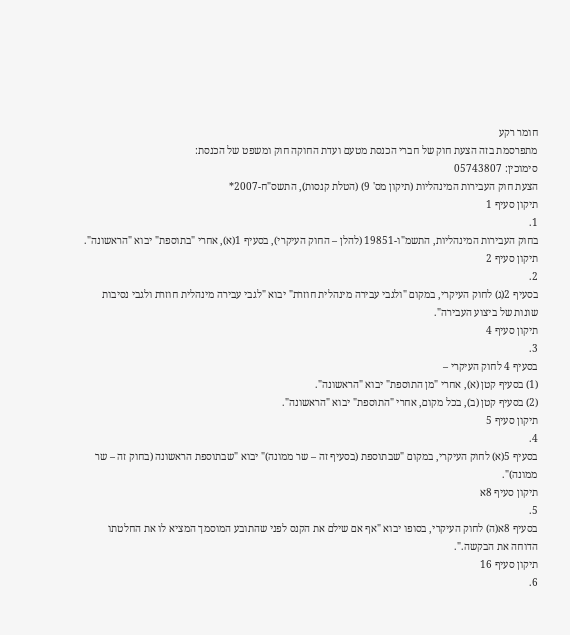חומר רקע
מתפרסמת בזה הצעת חוק של חברי הכנסת מטעם ועדת החוקה חוק ומשפט של הכנסת:
סימוכין: 05743807
הצעת חוק העבירות המינהליות (תיקון מס' 9) (הטלת קנסות), התשס"ח-2007*
תיקון סעיף 1
1.
בחוק העבירות המינהליות, התשמ"ו-19851 (להלן – החוק העיקרי), בסעיף 1(א), אחרי "בתוספת" יבוא "הראשונה".
תיקון סעיף 2
2.
בסעיף 2(ג) לחוק העיקרי, במקום "ולגבי עבירה מינהלית חוזרת" יבוא "לגבי עבירה מינהלית חוזרת ולגבי נסיבות שונות של ביצוע העבירה".
תיקון סעיף 4
3.
בסעיף 4 לחוק העיקרי –
(1) בסעיף קטן (א), אחרי "מן התוספת" יבוא "הראשונה".
(2) בסעיף קטן (ב), בכל מקום, אחרי "התוספת" יבוא "הראשונה".
תיקון סעיף 5
4.
בסעיף 5(א) לחוק העיקרי, במקום "שבתוספת (בסעיף זה – שר ממונה)" יבוא "שבתוספת הראשונה (בחוק זה – שר ממונה)".
תיקון סעיף 8א
5.
בסעיף 8א(ה) לחוק העיקרי, בסופו יבוא "אף אם שילם את הקנס לפני שהתובע המוסמך המציא לו את החלטתו הדוחה את הבקשה.".
תיקון סעיף 16
6.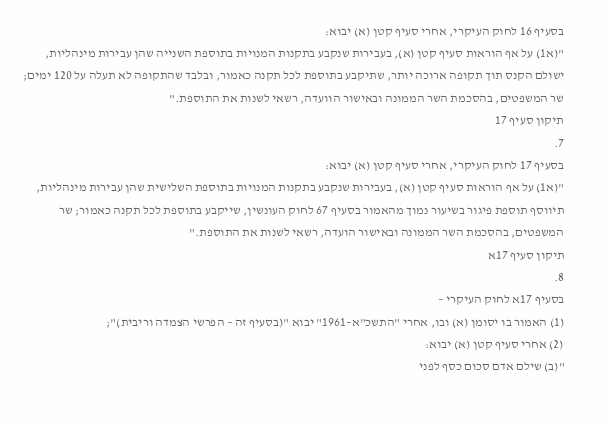בסעיף 16 לחוק העיקרי, אחרי סעיף קטן (א) יבוא:
"(א1) על אף הוראות סעיף קטן (א), בעבירות שנקבע בתקנות המנויות בתוספת השנייה שהן עבירות מינהליות, ישולם הקנס תוך תקופה ארוכה יותר, שתיקבע בתוספת לכל תקנה כאמור, ובלבד שהתקופה לא תעלה על 120 ימים; שר המשפטים, בהסכמת השר הממונה ובאישור הוועדה, רשאי לשנות את התוספת."
תיקון סעיף 17
7.
בסעיף 17 לחוק העיקרי, אחרי סעיף קטן (א) יבוא:
"(א1) על אף הוראות סעיף קטן (א), בעבירות שנקבע בתקנות המנויות בתוספת השלישית שהן עבירות מינהליות, תיווסף תוספת פיגור בשיעור נמוך מהאמור בסעיף 67 לחוק העונשין, שייקבע בתוספת לכל תקנה כאמור; שר המשפטים, בהסכמת השר הממונה ובאישור הועדה, רשאי לשנות את התוספת."
תיקון סעיף 17א
8.
בסעיף 17א לחוק העיקרי –
(1) האמור בו יסומן (א) ובו, אחרי "התשכ"א–1961" יבוא "(בסעיף זה – הפרשי הצמדה וריבית)";
(2) אחרי סעיף קטן (א) יבוא:
"(ב) שילם אדם סכום כסף לפני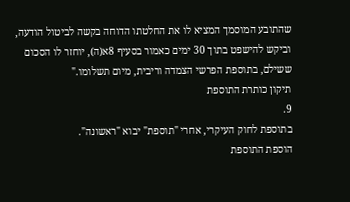שהתובע המוסמך המציא לו את החלטתו הדוחה בקשה לביטול הודעה, וביקש להישפט בתוך 30 ימים כאמור בסעיף 8א(ה), יוחזר לו הסכום ששילם, בתוספת הפרשי הצמדה וריבית, מיום תשלומו."
תיקון כותרת התוספת
9.
בתוספת לחוק העיקרי, אחרי "תוספת" יבוא "ראשונה".
הוספת התוספת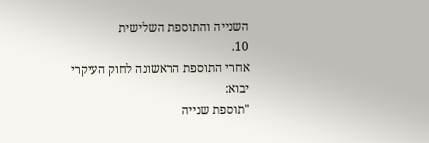השנייה והתוספת השלישית
10.
אחרי התוספת הראשונה לחוק העיקרי יבוא:
"תוספת שנייה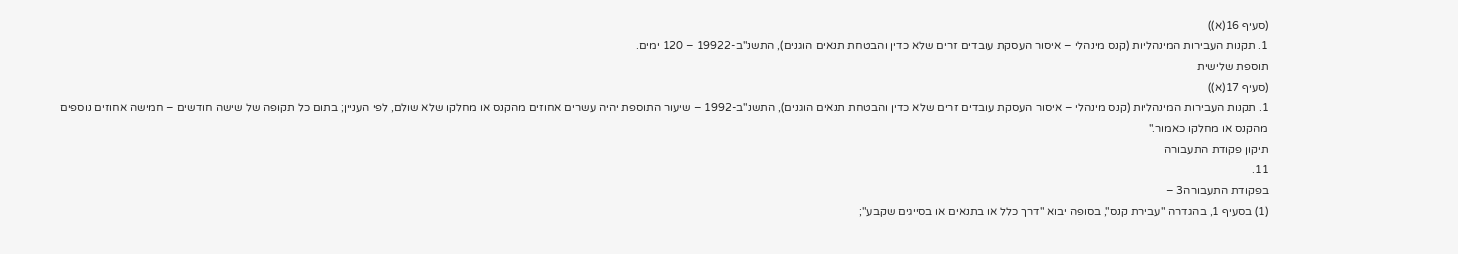(סעיף 16(א))
1. תקנות העבירות המינהליות (קנס מינהלי – איסור העסקת עובדים זרים שלא כדין והבטחת תנאים הוגנים), התשנ"ב-19922 – 120 ימים.
תוספת שלישית
(סעיף 17(א))
1. תקנות העבירות המינהליות (קנס מינהלי – איסור העסקת עובדים זרים שלא כדין והבטחת תנאים הוגנים), התשנ"ב-1992 – שיעור התוספת יהיה עשרים אחוזים מהקנס או מחלקו שלא שולם, לפי העניין; בתום כל תקופה של שישה חודשים – חמישה אחוזים נוספים מהקנס או מחלקו כאמור."
תיקון פקודת התעבורה
11.
בפקודת התעבורה3 –
(1) בסעיף 1, בהגדרה "עבירת קנס", בסופה יבוא "דרך כלל או בתנאים או בסייגים שקבע";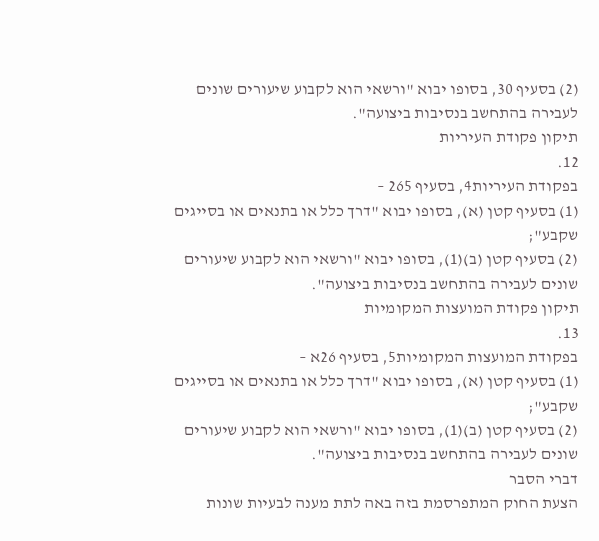(2) בסעיף 30, בסופו יבוא "ורשאי הוא לקבוע שיעורים שונים לעבירה בהתחשב בנסיבות ביצועה".
תיקון פקודת העיריות
12.
בפקודת העיריות4, בסעיף 265 –
(1) בסעיף קטן (א), בסופו יבוא "דרך כלל או בתנאים או בסייגים שקבע";
(2) בסעיף קטן (ב)(1), בסופו יבוא "ורשאי הוא לקבוע שיעורים שונים לעבירה בהתחשב בנסיבות ביצועה".
תיקון פקודת המועצות המקומיות
13.
בפקודת המועצות המקומיות5, בסעיף 26א –
(1) בסעיף קטן (א), בסופו יבוא "דרך כלל או בתנאים או בסייגים שקבע";
(2) בסעיף קטן (ב)(1), בסופו יבוא "ורשאי הוא לקבוע שיעורים שונים לעבירה בהתחשב בנסיבות ביצועה".
דברי הסבר
הצעת החוק המתפרסמת בזה באה לתת מענה לבעיות שונות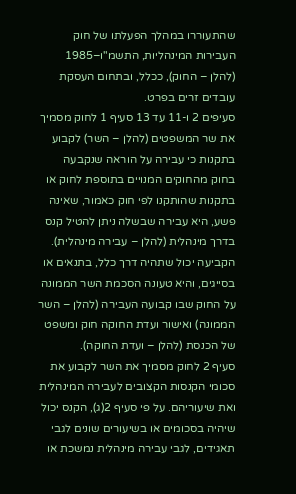שהתעוררו במהלך הפעלתו של חוק העבירות המינהליות, התשמ"ו–1985 (להלן – החוק), ככלל, ובתחום העסקת עובדים זרים בפרט.
סעיפים 2 ו-11 עד 13 סעיף 1 לחוק מסמיך את שר המשפטים (להלן – השר) לקבוע בתקנות כי עבירה על הוראה שנקבעה בחוק מהחוקים המנויים בתוספת לחוק או בתקנות שהותקנו לפי חוק כאמור, שאינה פשע, היא עבירה שבשלה ניתן להטיל קנס בדרך מינהלית (להלן – עבירה מינהלית). הקביעה יכול שתהיה דרך כלל, בתנאים או בסייגים, והיא טעונה הסכמת השר הממונה על החוק שבו קבועה העבירה (להלן – השר הממונה) ואישור ועדת החוקה חוק ומשפט של הכנסת (להלן – ועדת החוקה).
סעיף 2 לחוק מסמיך את השר לקבוע את סכומי הקנסות הקצובים לעבירה המינהלית ואת שיעוריהם. על פי סעיף 2(ג), הקנס יכול שיהיה בסכומים או בשיעורים שונים לגבי תאגידים, לגבי עבירה מינהלית נמשכת או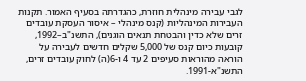לגבי עבירה מינהלית חוזרת, כהגדרתה בסעיף האמור. תקנות העבירות המינהליות (קנס מינהלי – איסור העסקת עובדים זרים שלא כדין והבטחת תנאים הוגנים), התשנ"ב–1992, קובעות כיום קנס של 5,000 שקלים חדשים לעבירה על הוראה מהוראות סעיפים 2 עד 4 ו-6(ה) לחוק עובדים זרים, התשנ"א-1991.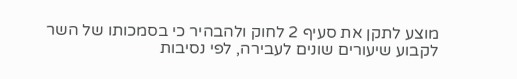מוצע לתקן את סעיף 2 לחוק ולהבהיר כי בסמכותו של השר לקבוע שיעורים שונים לעבירה, לפי נסיבות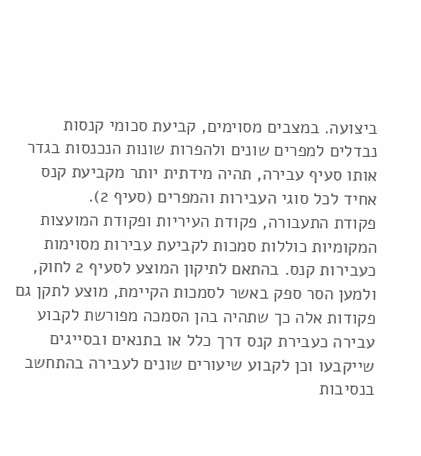ביצועה. במצבים מסוימים, קביעת סכומי קנסות נבדלים למפרים שונים ולהפרות שונות הנכנסות בגדר אותו סעיף עבירה, תהיה מידתית יותר מקביעת קנס אחיד לכל סוגי העבירות והמפרים (סעיף 2).
פקודת התעבורה, פקודת העיריות ופקודת המועצות המקומיות כוללות סמכות לקביעת עבירות מסוימות כעבירות קנס. בהתאם לתיקון המוצע לסעיף 2 לחוק, ולמען הסר ספק באשר לסמכות הקיימת, מוצע לתקן גם פקודות אלה כך שתהיה בהן הסמכה מפורשת לקבוע עבירה כעבירת קנס דרך כלל או בתנאים ובסייגים שייקבעו וכן לקבוע שיעורים שונים לעבירה בהתחשב בנסיבות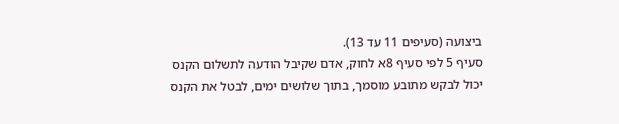ביצועה (סעיפים 11 עד 13).
סעיף 5 לפי סעיף 8א לחוק, אדם שקיבל הודעה לתשלום הקנס יכול לבקש מתובע מוסמך, בתוך שלושים ימים, לבטל את הקנס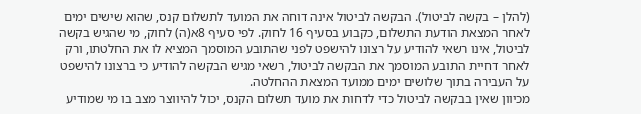(להלן – בקשה לביטול). הבקשה לביטול אינה דוחה את המועד לתשלום קנס, שהוא שישים ימים לאחר המצאת הודעת התשלום, כקבוע בסעיף 16 לחוק. לפי סעיף 8א(ה) לחוק, מי שהגיש בקשה לביטול, אינו רשאי להודיע על רצונו להישפט לפני שהתובע המוסמך המציא לו את החלטתו, ורק לאחר דחיית התובע המוסמך את הבקשה לביטול, רשאי מגיש הבקשה להודיע כי ברצונו להישפט על העבירה בתוך שלושים ימים ממועד המצאת ההחלטה.
מכיוון שאין בבקשה לביטול כדי לדחות את מועד תשלום הקנס, יכול להיווצר מצב בו מי שמודיע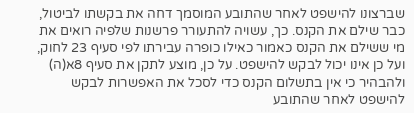שברצונו להישפט לאחר שהתובע המוסמך דחה את בקשתו לביטול, כבר שילם את הקנס. כך, עשויה להתעורר פרשנות שלפיה רואים את מי ששילם את הקנס כאמור כאילו כופרה עבירתו לפי סעיף 23 לחוק, ועל כן אינו יכול לבקש להישפט. על כן, מוצע לתקן את סעיף 8א(ה) ולהבהיר כי אין בתשלום הקנס כדי לסכל את האפשרות לבקש להישפט לאחר שהתובע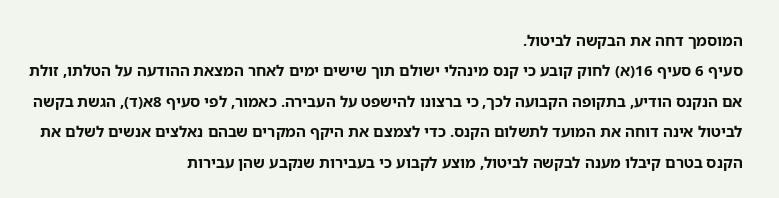המוסמך דחה את הבקשה לביטול.
סעיף 6 סעיף 16(א) לחוק קובע כי קנס מינהלי ישולם תוך שישים ימים לאחר המצאת ההודעה על הטלתו, זולת אם הנקנס הודיע, בתקופה הקבועה לכך, כי ברצונו להישפט על העבירה. כאמור, לפי סעיף 8א(ד), הגשת בקשה לביטול אינה דוחה את המועד לתשלום הקנס. כדי לצמצם את היקף המקרים שבהם נאלצים אנשים לשלם את הקנס בטרם קיבלו מענה לבקשה לביטול, מוצע לקבוע כי בעבירות שנקבע שהן עבירות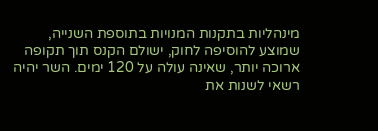מינהליות בתקנות המנויות בתוספת השנייה, שמוצע להוסיפה לחוק, ישולם הקנס תוך תקופה ארוכה יותר, שאינה עולה על 120 ימים. השר יהיה רשאי לשנות את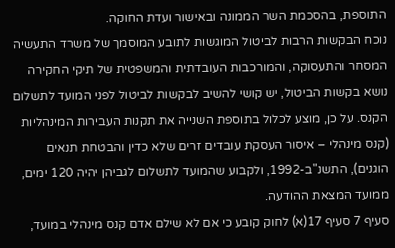התוספת, בהסכמת השר הממונה ובאישור ועדת החוקה.
נוכח הבקשות הרבות לביטול המוגשות לתובע המוסמך של משרד התעשיה המסחר והתעסוקה, והמורכבות העובדתית והמשפטית של תיקי החקירה נושא בקשות הביטול, יש קושי להשיב לבקשות לביטול לפני המועד לתשלום הקנס. על כן, מוצע לכלול בתוספת השנייה את תקנות העבירות המינהליות (קנס מינהלי – איסור העסקת עובדים זרים שלא כדין והבטחת תנאים הוגנים), התשנ"ב-1992, ולקבוע שהמועד לתשלום לגביהן יהיה 120 ימים, ממועד המצאת ההודעה.
סעיף 7 סעיף 17(א) לחוק קובע כי אם לא שילם אדם קנס מינהלי במועד,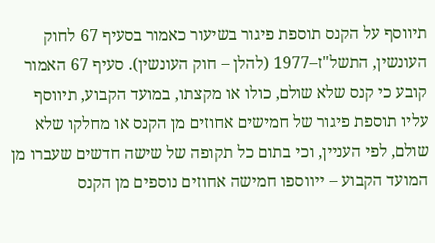תיווסף על הקנס תוספת פיגור בשיעור כאמור בסעיף 67 לחוק העונשין, התשל"ז–1977 (להלן – חוק העונשין). סעיף 67 האמור קובע כי קנס שלא שולם, כולו או מקצתו, במועד הקבוע, תיווסף עליו תוספת פיגור של חמישים אחוזים מן הקנס או מחלקו שלא שולם, לפי העניין, וכי בתום כל תקופה של שישה חדשים שעברו מן המועד הקבוע – ייווספו חמישה אחוזים נוספים מן הקנס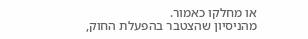או מחלקו כאמור.
מהניסיון שהצטבר בהפעלת החוק,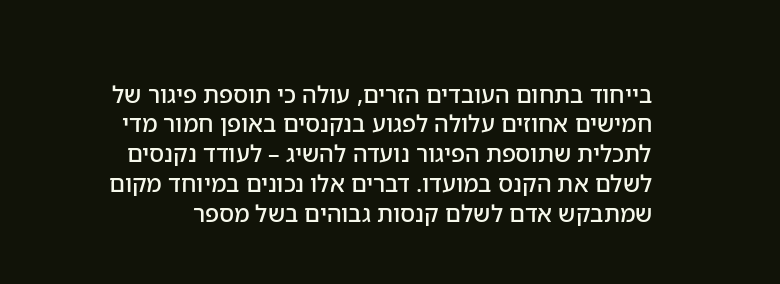בייחוד בתחום העובדים הזרים, עולה כי תוספת פיגור של חמישים אחוזים עלולה לפגוע בנקנסים באופן חמור מדי לתכלית שתוספת הפיגור נועדה להשיג – לעודד נקנסים לשלם את הקנס במועדו. דברים אלו נכונים במיוחד מקום שמתבקש אדם לשלם קנסות גבוהים בשל מספר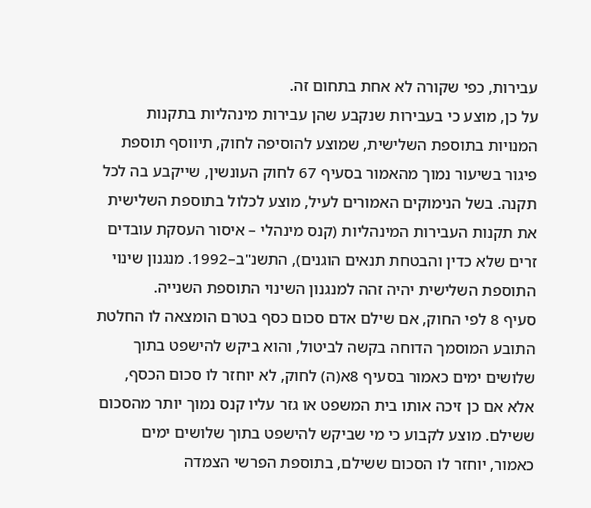עבירות, כפי שקורה לא אחת בתחום זה.
על כן, מוצע כי בעבירות שנקבע שהן עבירות מינהליות בתקנות המנויות בתוספת השלישית, שמוצע להוסיפה לחוק, תיווסף תוספת פיגור בשיעור נמוך מהאמור בסעיף 67 לחוק העונשין, שייקבע בה לכל תקנה. בשל הנימוקים האמורים לעיל, מוצע לכלול בתוספת השלישית את תקנות העבירות המינהליות (קנס מינהלי – איסור העסקת עובדים זרים שלא כדין והבטחת תנאים הוגנים), התשנ"ב–1992. מנגנון שינוי התוספת השלישית יהיה זהה למנגנון השינוי התוספת השנייה.
סעיף 8 לפי החוק, אם שילם אדם סכום כסף בטרם הומצאה לו החלטת התובע המוסמך הדוחה בקשה לביטול, והוא ביקש להישפט בתוך שלושים ימים כאמור בסעיף 8א(ה) לחוק, לא יוחזר לו סכום הכסף, אלא אם כן זיכה אותו בית המשפט או גזר עליו קנס נמוך יותר מהסכום ששילם. מוצע לקבוע כי מי שביקש להישפט בתוך שלושים ימים כאמור, יוחזר לו הסכום ששילם, בתוספת הפרשי הצמדה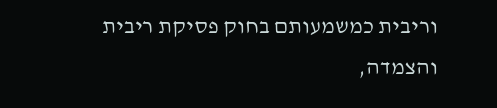וריבית כמשמעותם בחוק פסיקת ריבית והצמדה,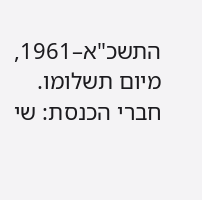התשכ"א–1961, מיום תשלומו.
חברי הכנסת: שי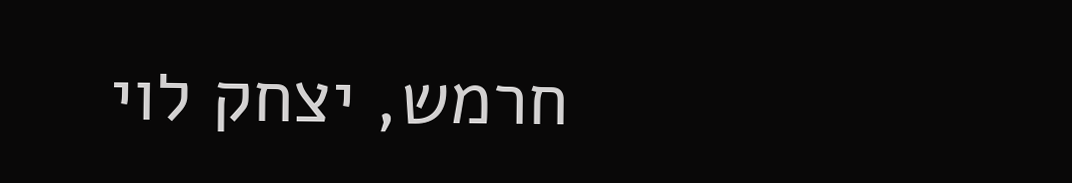חרמש, יצחק לוי